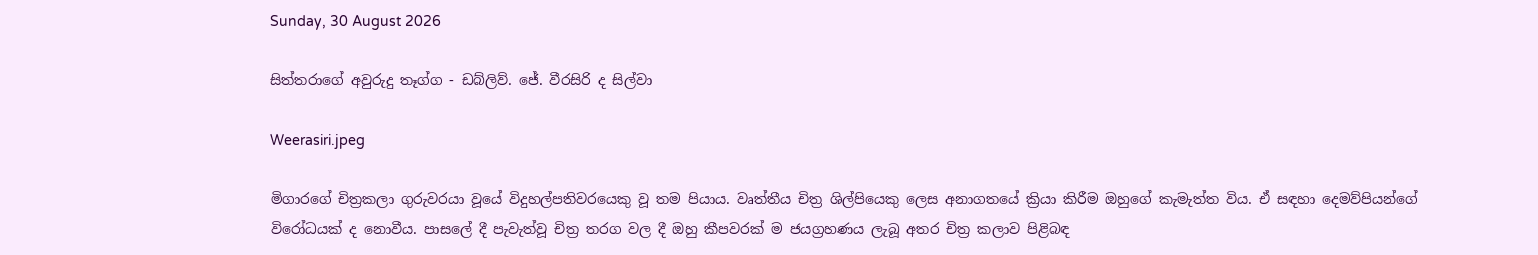Sunday, 30 August 2026

සිත්තරාගේ අවුරුදු තෑග්ග - ඩබ්ලිව්. ජේ. වීරසිරි ද සිල්වා

Weerasiri.jpeg

මිගාරගේ චිත්‍රකලා ගුරුවරයා වූයේ විදුහල්පතිවරයෙකු වූ තම පියාය. වෘත්තීය චිත්‍ර ශිල්පියෙකු ලෙස අනාගතයේ ක්‍රියා කිරීම ඔහුගේ කැමැත්ත විය. ඒ සඳහා දෙමව්පියන්ගේ විරෝධයක් ද නොවීය. පාසලේ දී පැවැත්වූ චිත්‍ර තරග වල දී ඔහු කීපවරක් ම ජයග්‍රහණය ලැබූ අතර චිත්‍ර කලාව පිළිබඳ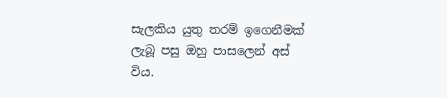සැලකිය යුතු තරම් ඉගෙනීමක් ලැබූ පසු ඔහු පාසලෙන් අස් විය.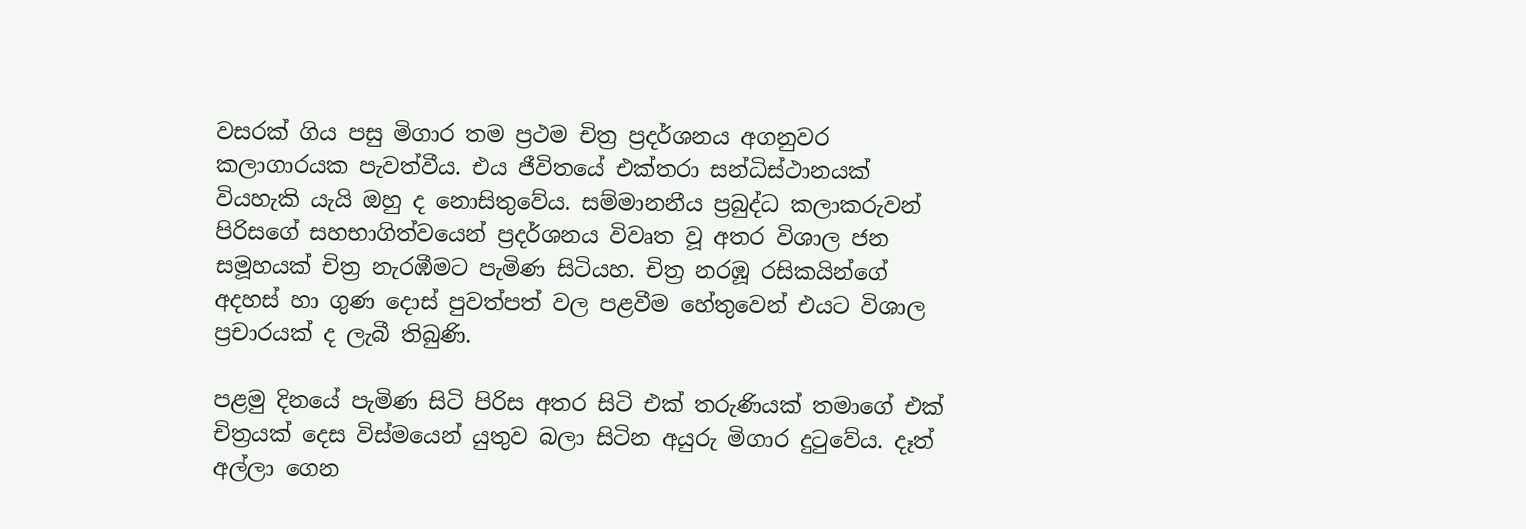වසරක් ගිය පසු මිගාර තම ප්‍රථම චිත්‍ර ප්‍රදර්ශනය අගනුවර කලාගාරයක පැවත්වීය. එය ජීවිතයේ එක්තරා සන්ධිස්ථානයක් වියහැකි යැයි ඔහු ද නොසිතුවේය. සම්මානනීය ප්‍රබුද්ධ කලාකරුවන් පිරිසගේ සහභාගිත්වයෙන් ප්‍රදර්ශනය විවෘත වූ අතර විශාල ජන සමූහයක් චිත්‍ර නැරඹීමට පැමිණ සිටියහ. චිත්‍ර නරඹූ රසිකයින්ගේ අදහස් හා ගුණ දොස් පුවත්පත් වල පළවීම හේතුවෙන් එයට විශාල ප්‍රචාරයක් ද ලැබී තිබුණි.

පළමු දිනයේ පැමිණ සිටි පිරිස අතර සිටි එක් තරුණියක් තමාගේ එක් චිත්‍රයක් දෙස විස්මයෙන් යුතුව බලා සිටින අයුරු මිගාර දුටුවේය. දෑත් අල්ලා ගෙන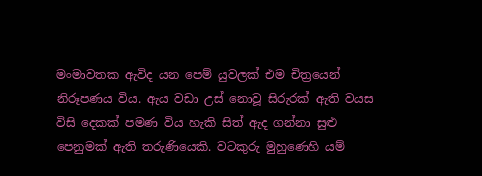මංමාවතක ඇවිද යන පෙම් යුවලක් එම චිත්‍රයෙන් නිරූපණය විය. ඇය වඩා උස් නොවූ සිරුරක් ඇති වයස විසි දෙකක් පමණ විය හැකි සිත් ඇද ගන්නා සුළු පෙනුමක් ඇති තරුණියෙකි. වටකුරු මුහුණෙහි යම්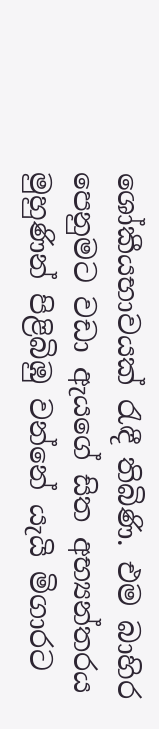ශෝකීයභාවයක් රැඳී තිබිණි. එම බාහිර පෙනුමට වඩා ඇයගේ සිත අභ්‍යන්තරය මුහුණින් පිළිබිඹු වන්නේ යැයි මිගාරට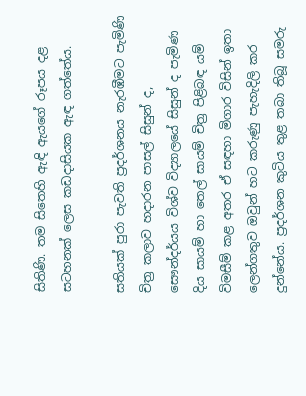සිතිණි. තම සිතෙහි ඇඳි ඇයගේ රූපය දළ සටහනක් ලෙස කඩදාසියක ඇඳ ගත්තේය.

සතියක් පුරා පැවති ප්‍රදර්ශනය නැරඹීමට පැමිණි චිත්‍ර කලාව හදාරන පාසල් සිසුන් ද, සෞන්දර්යය විශ්ව විද්‍යාලයේ සිසුන් ද පැමිණ දිය සායම් හා තෙල් සායම් චිත්‍ර පිළිබඳ යම් විමසීම් කළ අතර ඒ සඳහා මිගාර විසින් ඉතා ලෙන්ගතුව ඔවුන් හට කරුණු පැහැදිලි කර දුන්නේය. ප්‍රදර්ශන කුටිය තුළ තබා තිබූ සමරු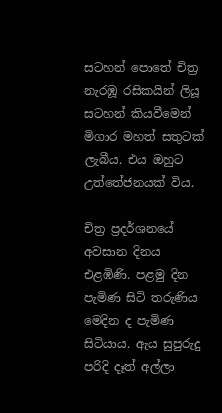සටහන් පොතේ චිත්‍ර නැරඹූ රසිකයින් ලියූ සටහන් කියවීමෙන් මිගාර මහත් සතුටක් ලැබීය. එය ඔහුට උත්තේජනයක් විය.

චිත්‍ර ප්‍රදර්ශනයේ අවසාන දිනය එළඹිණි. පළමු දින පැමිණ සිටි තරුණිය මෙදින ද පැමිණ සිටියාය. ඇය සුපුරුදු පරිදි දෑත් අල්ලා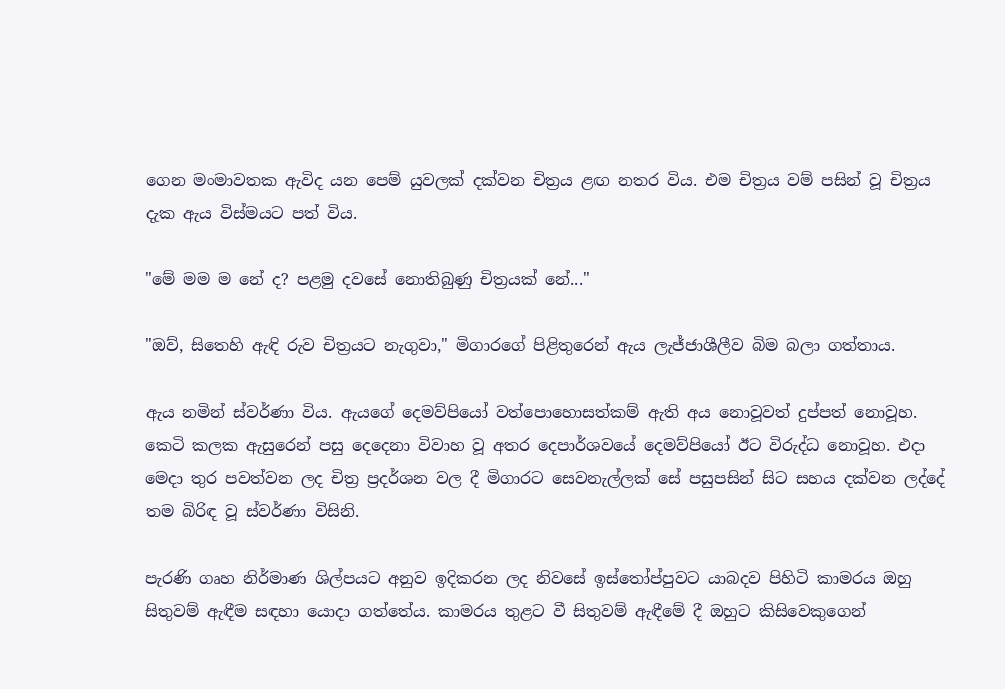ගෙන මංමාවතක ඇවිද යන පෙම් යුවලක් දක්වන චිත්‍රය ළඟ නතර විය. එම චිත්‍රය වම් පසින් වූ චිත්‍රය දැක ඇය විස්මයට පත් විය.

"මේ මම ම නේ ද? පළමු දවසේ නොතිබුණු චිත්‍රයක් නේ..."

"ඔව්, සිතෙහි ඇඳි රුව චිත්‍රයට නැගුවා," මිගාරගේ පිළිතුරෙන් ඇය ලැජ්ජාශීලීව බිම බලා ගත්තාය.

ඇය නමින් ස්වර්ණා විය. ඇයගේ දෙමව්පියෝ වත්පොහොසත්කම් ඇති අය නොවූවත් දුප්පත් නොවූහ. කෙටි කලක ඇසුරෙන් පසු දෙදෙනා විවාහ වූ අතර දෙපාර්ශවයේ දෙමව්පියෝ ඊට විරුද්ධ නොවූහ. එදා මෙදා තුර පවත්වන ලද චිත්‍ර ප්‍රදර්ශන වල දී මිගාරට සෙවනැල්ලක් සේ පසුපසින් සිට සහය දක්වන ලද්දේ තම බිරිඳ වූ ස්වර්ණා විසිනි.

පැරණි ගෘහ නිර්මාණ ශිල්පයට අනුව ඉදිකරන ලද නිවසේ ඉස්තෝප්පුවට යාබදව පිහිටි කාමරය ඔහු සිතුවම් ඇඳීම සඳහා යොදා ගත්තේය. කාමරය තුළට වී සිතුවම් ඇඳීමේ දී ඔහුට කිසිවෙකුගෙන්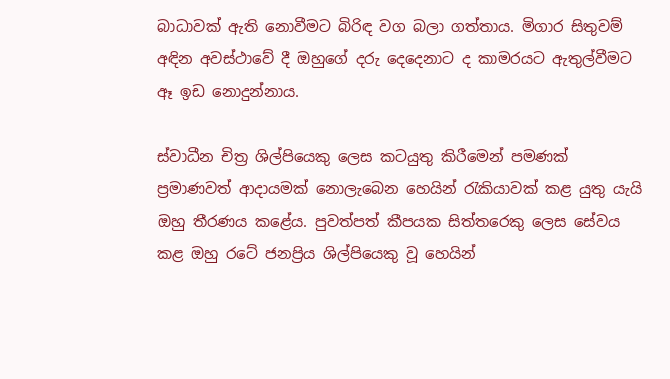බාධාවක් ඇති නොවීමට බිරිඳ වග බලා ගත්තාය. මිගාර සිතුවම් අඳින අවස්ථාවේ දී ඔහුගේ දරු දෙදෙනාට ද කාමරයට ඇතුල්වීමට ඈ ඉඩ නොදුන්නාය.

ස්වාධීන චිත්‍ර ශිල්පියෙකු ලෙස කටයුතු කිරීමෙන් පමණක් ප්‍රමාණවත් ආදායමක් නොලැබෙන හෙයින් රැකියාවක් කළ යුතු යැයි ඔහු තීරණය කළේය. පුවත්පත් කීපයක සිත්තරෙකු ලෙස සේවය කළ ඔහු රටේ ජනප්‍රිය ශිල්පියෙකු වූ හෙයින්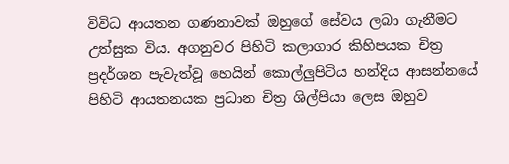විවිධ ආයතන ගණනාවක් ඔහුගේ සේවය ලබා ගැනීමට උත්සුක විය. අගනුවර පිහිටි කලාගාර කිහිපයක චිත්‍ර ප්‍රදර්ශන පැවැත්වූ හෙයින් කොල්ලුපිටිය හන්දිය ආසන්නයේ පිහිටි ආයතනයක ප්‍රධාන චිත්‍ර ශිල්පියා ලෙස ඔහුව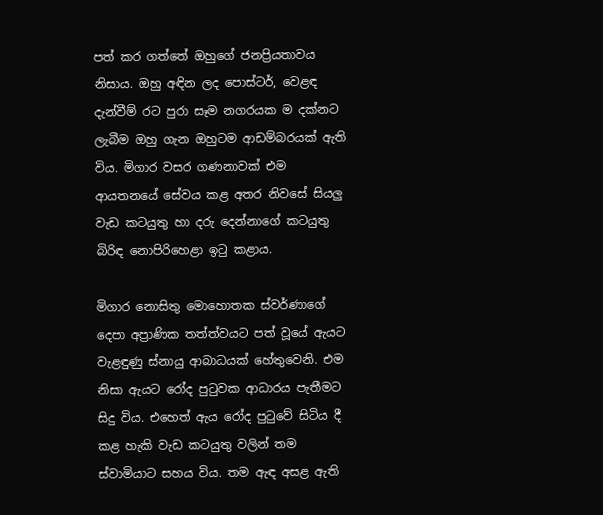පත් කර ගත්තේ ඔහුගේ ජනප්‍රියතාවය නිසාය. ඔහු අඳින ලද පොස්ටර්, වෙළඳ දැන්වීම් රට පුරා සෑම නගරයක ම දක්නට ලැබීම ඔහු ගැන ඔහුටම ආඩම්බරයක් ඇති විය. මිගාර වසර ගණනාවක් එම ආයතනයේ සේවය කළ අතර නිවසේ සියලු වැඩ කටයුතු හා දරු දෙන්නාගේ කටයුතු බිරිඳ නොපිරිහෙළා ඉටු කළාය.

මිගාර නොසිතු මොහොතක ස්වර්ණාගේ දෙපා අප්‍රාණික තත්ත්වයට පත් වූයේ ඇයට වැළඳුණු ස්නායු ආබාධයක් හේතුවෙනි. එම නිසා ඇයට රෝද පුටුවක ආධාරය පැතීමට සිදු විය. එහෙත් ඇය රෝද පුටුවේ සිටිය දී කළ හැකි වැඩ කටයුතු වලින් තම ස්වාමියාට සහය විය. තම ඇඳ අසළ ඇති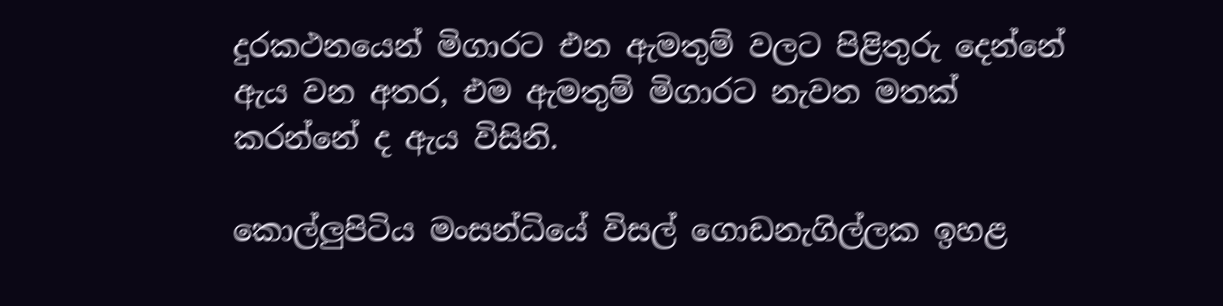දුරකථනයෙන් මිගාරට එන ඇමතුම් වලට පිළිතුරු දෙන්නේ ඇය වන අතර, එම ඇමතුම් මිගාරට නැවත මතක් කරන්නේ ද ඇය විසිනි.

කොල්ලුපිටිය මංසන්ධියේ විසල් ගොඩනැගිල්ලක ඉහළ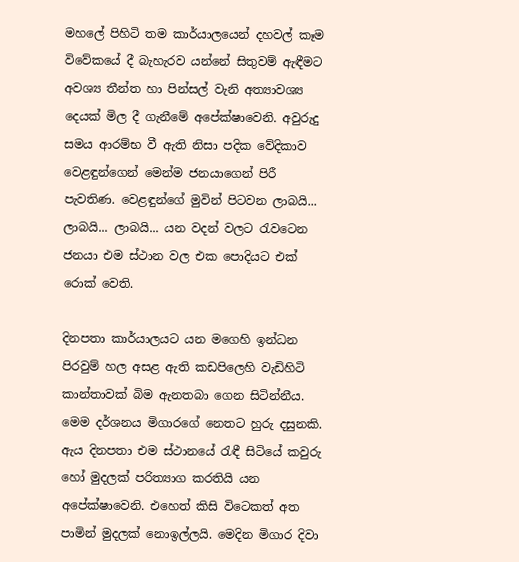මහලේ පිහිටි තම කාර්යාලයෙන් දහවල් කෑම විවේකයේ දී බැහැරව යන්නේ සිතුවම් ඇඳීමට අවශ්‍ය තීන්ත හා පින්සල් වැනි අත්‍යාවශ්‍ය දෙයක් මිල දී ගැනීමේ අපේක්ෂාවෙනි. අවුරුදු සමය ආරම්භ වී ඇති නිසා පදික වේදිකාව වෙළඳුන්ගෙන් මෙන්ම ජනයාගෙන් පිරී පැවතිණ. වෙළඳුන්ගේ මුවින් පිටවන ලාබයි... ලාබයි... ලාබයි... යන වදන් වලට රැවටෙන ජනයා එම ස්ථාන වල එක පොදියට එක් රොක් වෙති.

දිනපතා කාර්යාලයට යන මගෙහි ඉන්ධන පිරවුම් හල අසළ ඇති කඩපිලෙහි වැඩිහිටි කාන්තාවක් බිම ඇනතබා ගෙන සිටින්නීය. මෙම දර්ශනය මිගාරගේ නෙතට හුරු දසුනකි. ඇය දිනපතා එම ස්ථානයේ රැඳී සිටියේ කවුරු හෝ මුදලක් පරිත්‍යාග කරතියි යන අපේක්ෂාවෙනි. එහෙත් කිසි විටෙකත් අත පාමින් මුදලක් නොඉල්ලයි. මෙදින මිගාර දිවා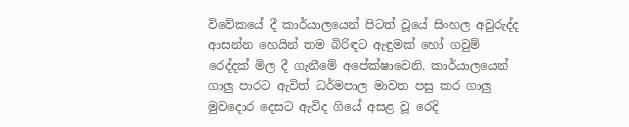විවේකයේ දී කාර්යාලයෙන් පිටත් වූයේ සිංහල අවුරුද්ද ආසන්න හෙයින් තම බිරිඳට ඇඳුමක් හෝ ගවුම් රෙද්දක් මිල දී ගැනීමේ අපේක්ෂාවෙනි. කාර්යාලයෙන් ගාලු පාරට ඇවිත් ධර්මපාල මාවත පසු කර ගාලු මුවදොර දෙසට ඇවිද ගියේ අසළ වූ රෙදි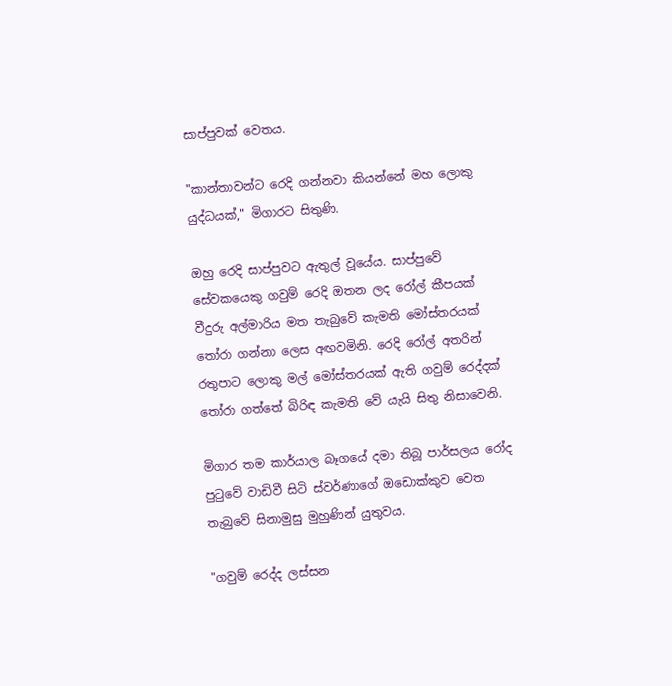සාප්පුවක් වෙතය.

"කාන්තාවන්ට රෙදි ගන්නවා කියන්නේ මහ ලොකු යුද්ධයක්," මිගාරට සිතුණි.

ඔහු රෙදි සාප්පුවට ඇතුල් වූයේය. සාප්පුවේ සේවකයෙකු ගවුම් රෙදි ඔතන ලද රෝල් කීපයක් වීදුරු අල්මාරිය මත තැබුවේ කැමති මෝස්තරයක් තෝරා ගන්නා ලෙස අඟවමිනි. රෙදි රෝල් අතරින් රතුපාට ලොකු මල් මෝස්තරයක් ඇති ගවුම් රෙද්දක් තෝරා ගත්තේ බිරිඳ කැමති වේ යැයි සිතු නිසාවෙනි.

මිගාර තම කාර්යාල බෑගයේ දමා තිබූ පාර්සලය රෝද පුටුවේ වාඩිවී සිටි ස්වර්ණාගේ ඔඩොක්කුව වෙත තැබුවේ සිනාමුසු මුහුණින් යුතුවය.

"ගවුම් රෙද්ද ලස්සන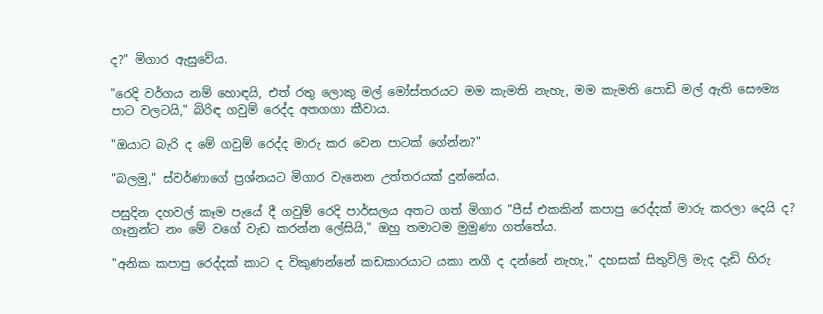ද?" මිගාර ඇසුවේය.

"රෙදි වර්ගය නම් හොඳයි, එත් රතු ලොකු මල් මෝස්තරයට මම කැමති නැහැ, මම කැමති පොඩි මල් ඇති සෞම්‍ය පාට වලටයි," බිරිඳ ගවුම් රෙද්ද අතගගා කීවාය.

"ඔයාට බැරි ද මේ ගවුම් රෙද්ද මාරු කර වෙන පාටක් ගේන්න?"

"බලමු," ස්වර්ණාගේ ප්‍රශ්නයට මිගාර වැනෙන උත්තරයක් දුන්නේය.

පසුදින දහවල් කෑම පැයේ දී ගවුම් රෙදි පාර්සලය අතට ගත් මිගාර "පීස් එකකින් කපාපු රෙද්දක් මාරු කරලා දෙයි ද? ගෑනුන්ට නං මේ වගේ වැඩ කරන්න ලේසියි," ඔහු තමාටම මුමුණා ගත්තේය.

"අනික කපාපු රෙද්දක් කාට ද විකුණන්නේ කඩකාරයාට යකා නගී ද දන්නේ නැහැ," දහසක් සිතුවිලි මැද දැඩි හිරු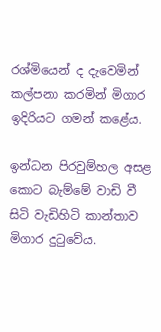රශ්මියෙන් ද දැවෙමින් කල්පනා කරමින් මිගාර ඉදිරියට ගමන් කළේය.

ඉන්ධන පිරවුම්හල අසළ කොට බැම්මේ වාඩි වී සිටි වැඩිහිටි කාන්තාව මිගාර දුටුවේය.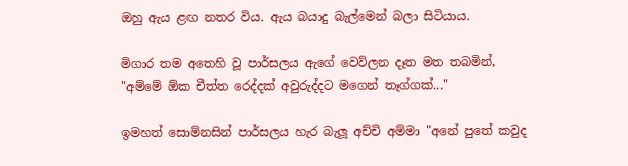ඔහු ඇය ළඟ නතර විය. ඇය බයාදු බැල්මෙන් බලා සිටියාය.

මිගාර තම අතෙහි වූ පාර්සලය ඇගේ වෙව්ලන දෑත මත තබමින්, "අම්මේ ඕක චීත්ත රෙද්දක් අවුරුද්දට මගෙන් තෑග්ගක්..."

ඉමහත් සොම්නසින් පාර්සලය හැර බැලූ අච්චි අම්මා "අනේ පුතේ කවුද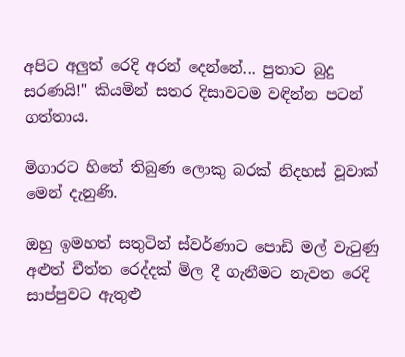අපිට අලුත් රෙදි අරන් දෙන්නේ... පුතාට බුදු සරණයි!" කියමින් සතර දිසාවටම වඳින්න පටන් ගත්තාය.

මිගාරට හිතේ තිබුණ ලොකු බරක් නිදහස් වූවාක් මෙන් දැනුණි.

ඔහු ඉමහත් සතුටින් ස්වර්ණාට පොඩි මල් වැටුණු අළුත් චීත්ත රෙද්දක් මිල දී ගැනීමට නැවත රෙදි සාප්පුවට ඇතුළු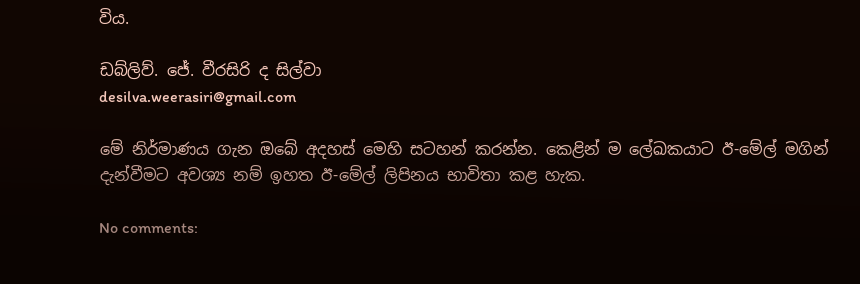විය.

ඩබ්ලිව්. ජේ. වීරසිරි ද සිල්වා
desilva.weerasiri@gmail.com

මේ නිර්මාණය ගැන ඔබේ අදහස් මෙහි සටහන් කරන්න. කෙළින් ම ලේඛකයාට ඊ-මේල් මගින් දැන්වීමට අවශ්‍ය නම් ඉහත ඊ-මේල් ලිපිනය භාවිතා කළ හැක.

No comments: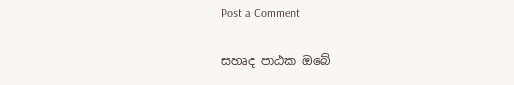Post a Comment

සහෘද පාඨක ඔබේ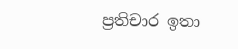ප්‍රතිචාර ඉතා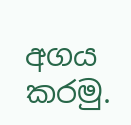අගය කරමු.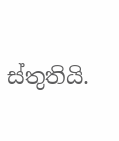ස්තුතියි.